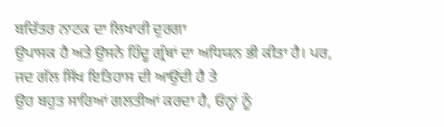ਬਚਿੱਤਰ ਨਾਟਕ ਦਾ ਲਿਖਾਰੀ ਦੁਰਗਾ
ਉਪਾਸਕ ਹੈ ਅਤੇ ਉਸਨੇ ਹਿੰਦੂ ਗ੍ਰੰਥਾਂ ਦਾ ਅਧਿਯਨ ਭੀ ਕੀਤਾ ਹੈ। ਪਰ,
ਜਦ ਗੱਲ ਸਿੱਖ ਇਤਿਹਾਸ ਦੀ ਆਉਂਦੀ ਹੈ ਤੇ
ਉਹ ਬਹੁਤ ਸਾਰਿਆਂ ਗਲਤੀਆਂ ਕਰਦਾ ਹੈ, ਓਨ੍ਹਾਂ ਨੂੰ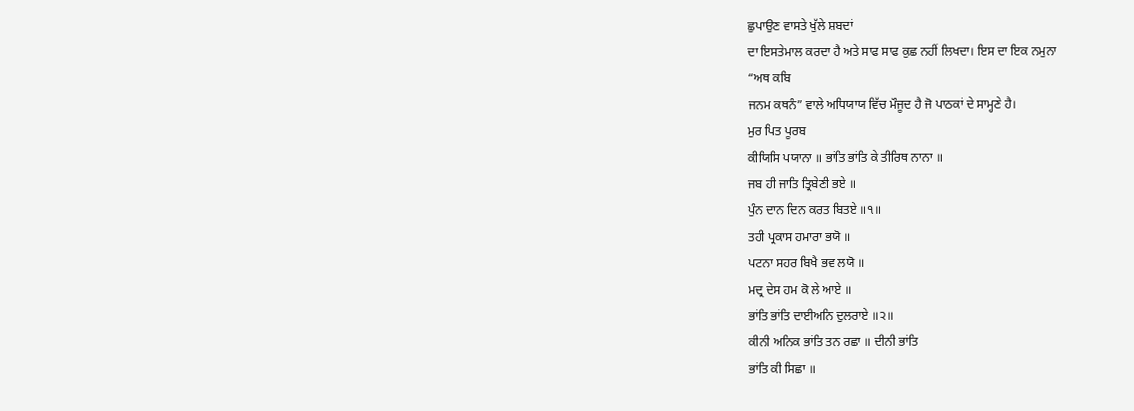ਛੁਪਾਉਣ ਵਾਸਤੇ ਖੁੱਲੇ ਸ਼ਬਦਾਂ
ਦਾ ਇਸਤੇਮਾਲ ਕਰਦਾ ਹੈ ਅਤੇ ਸਾਫ ਸਾਫ ਕੁਛ ਨਹੀਂ ਲਿਖਦਾ। ਇਸ ਦਾ ਇਕ ਨਮੁਨਾ
“ਅਥ ਕਬਿ
ਜਨਮ ਕਥਨੰ” ਵਾਲੇ ਅਧਿਯਾਯ ਵਿੱਚ ਮੌਜੂਦ ਹੈ ਜੋ ਪਾਠਕਾਂ ਦੇ ਸਾਮ੍ਹਣੇ ਹੈ।
ਮੁਰ ਪਿਤ ਪੂਰਬ
ਕੀਯਿਸਿ ਪਯਾਨਾ ॥ ਭਾਂਤਿ ਭਾਂਤਿ ਕੇ ਤੀਰਿਥ ਨਾਨਾ ॥
ਜਬ ਹੀ ਜਾਤਿ ਤ੍ਰਿਬੇਣੀ ਭਏ ॥
ਪੁੰਨ ਦਾਨ ਦਿਨ ਕਰਤ ਬਿਤਏ ॥੧॥
ਤਹੀ ਪ੍ਰਕਾਸ ਹਮਾਰਾ ਭਯੋ ॥
ਪਟਨਾ ਸਹਰ ਬਿਖੈ ਭਵ ਲਯੋ ॥
ਮਦ੍ਰ ਦੇਸ ਹਮ ਕੋ ਲੇ ਆਏ ॥
ਭਾਂਤਿ ਭਾਂਤਿ ਦਾਈਅਨਿ ਦੁਲਰਾਏ ॥੨॥
ਕੀਨੀ ਅਨਿਕ ਭਾਂਤਿ ਤਨ ਰਛਾ ॥ ਦੀਨੀ ਭਾਂਤਿ
ਭਾਂਤਿ ਕੀ ਸਿਛਾ ॥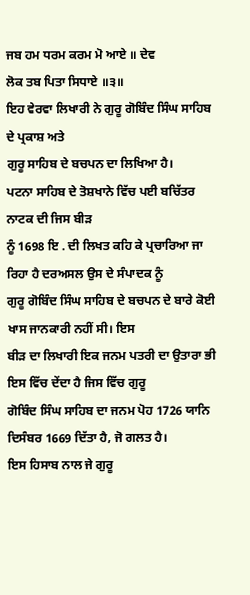ਜਬ ਹਮ ਧਰਮ ਕਰਮ ਮੋ ਆਏ ॥ ਦੇਵ
ਲੋਕ ਤਬ ਪਿਤਾ ਸਿਧਾਏ ॥੩॥
ਇਹ ਵੇਰਵਾ ਲਿਖਾਰੀ ਨੇ ਗੁਰੂ ਗੋਬਿੰਦ ਸਿੰਘ ਸਾਹਿਬ ਦੇ ਪ੍ਰਕਾਸ਼ ਅਤੇ
ਗੁਰੂ ਸਾਹਿਬ ਦੇ ਬਚਪਨ ਦਾ ਲਿਖਿਆ ਹੈ।
ਪਟਨਾ ਸਾਹਿਬ ਦੇ ਤੋਸ਼ਖਾਨੇ ਵਿੱਚ ਪਈ ਬਚਿੱਤਰ ਨਾਟਕ ਦੀ ਜਿਸ ਬੀੜ
ਨੂੰ 1698 ਇ . ਦੀ ਲਿਖਤ ਕਹਿ ਕੇ ਪ੍ਰਚਾਰਿਆ ਜਾ ਰਿਹਾ ਹੈ ਦਰਅਸਲ ਉਸ ਦੇ ਸੰਪਾਦਕ ਨੂੰ
ਗੁਰੂ ਗੋਬਿੰਦ ਸਿੰਘ ਸਾਹਿਬ ਦੇ ਬਚਪਨ ਦੇ ਬਾਰੇ ਕੋਈ ਖਾਸ ਜਾਨਕਾਰੀ ਨਹੀਂ ਸੀ। ਇਸ
ਬੀੜ ਦਾ ਲਿਖਾਰੀ ਇਕ ਜਨਮ ਪਤਰੀ ਦਾ ਉਤਾਰਾ ਭੀ ਇਸ ਵਿੱਚ ਦੇਂਦਾ ਹੈ ਜਿਸ ਵਿੱਚ ਗੁਰੂ
ਗੋਬਿੰਦ ਸਿੰਘ ਸਾਹਿਬ ਦਾ ਜਨਮ ਪੋਹ 1726 ਯਾਨਿ ਦਿਸੰਬਰ 1669 ਦਿੱਤਾ ਹੈ, ਜੋ ਗਲਤ ਹੈ।
ਇਸ ਹਿਸਾਬ ਨਾਲ ਜੇ ਗੁਰੂ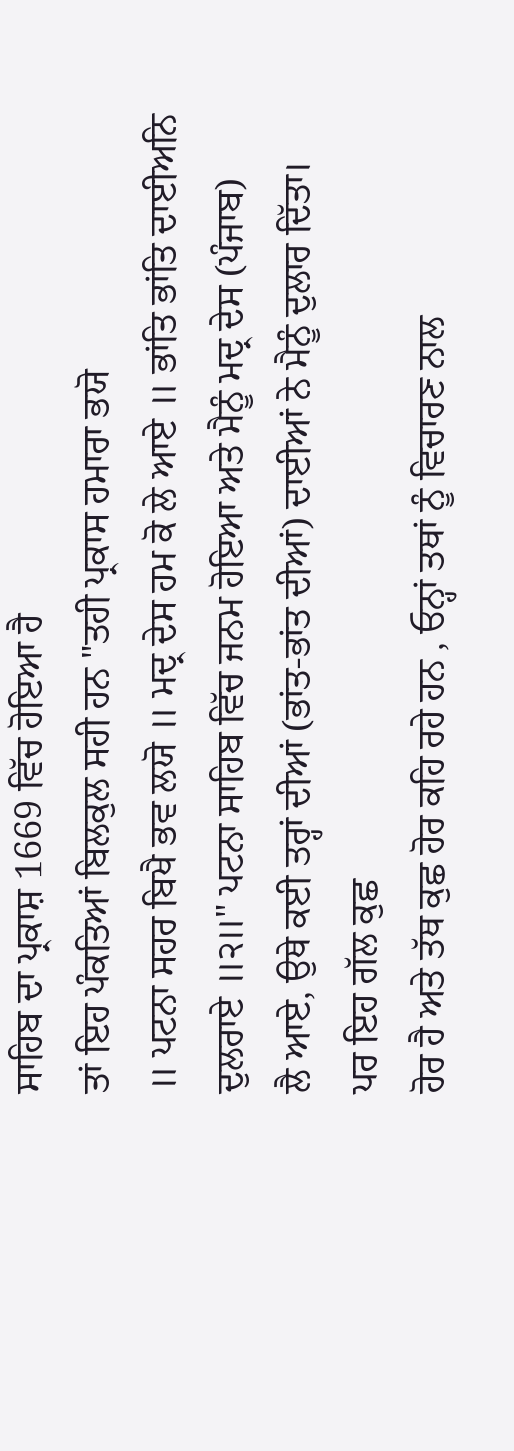ਸਾਹਿਬ ਦਾ ਪ੍ਰਕਾਸ਼ 1669 ਵਿੱਚ ਹੋਇਆ ਹੈ
ਤਾਂ ਇਹ ਪੰਕਤਿਆਂ ਬਿਲਕੁਲ ਸਹੀ ਹਨ "ਤਹੀ ਪ੍ਰਕਾਸ ਹਮਾਰਾ ਭਯੋ
॥ ਪਟਨਾ ਸਹਰ ਬਿਖੈ ਭਵ ਲਯੋ ॥ ਮਦ੍ਰ ਦੇਸ ਹਮ ਕੋ ਲੇ ਆਏ ॥ ਭਾਂਤਿ ਭਾਂਤਿ ਦਾਈਅਨਿ
ਦੁਲਰਾਏ ॥੨॥" ਪਟਨਾ ਸਾਹਿਬ ਵਿੱਚ ਜਨਮ ਹੋਇਆ ਅਤੇ ਮੈਨੂੰ ਮਦ੍ਰ ਦੇਸ (ਪੰਜਾਬ)
ਲੈ ਆਏ, ਉਥੇ ਕਈ ਤਰ੍ਹਾਂ ਦੀਆਂ (ਭਾਂਤ-ਭਾਂਤ ਦੀਆਂ) ਦਾਈਆਂ ਨੇ ਮੈਨੂੰ ਦੁਲਾਰ ਦਿੱਤਾ।
ਪਰ ਇਹ ਗੱਲ ਕੁਛ
ਹੋਰ ਹੈ ਅਤੇ ਤੱਥ ਕੁਛ ਹੋਰ ਕਹਿ ਰਹੇ ਹਨ , ਓਨ੍ਹਾਂ ਤਥਾਂ ਨੂੰ ਵਿਚਾਰਣ ਨਾਲ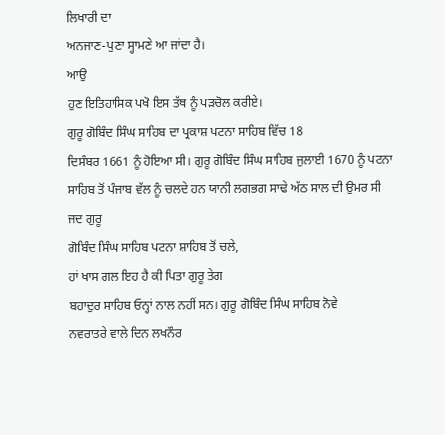ਲਿਖਾਰੀ ਦਾ
ਅਨਜਾਣ-ਪੁਣਾ ਸ੍ਹਾਮਣੇ ਆ ਜਾਂਦਾ ਹੈ।
ਆਉ
ਹੁਣ ਇਤਿਹਾਸਿਕ ਪਖੋ ਇਸ ਤੱਥ ਨੂੰ ਪੜਚੋਲ ਕਰੀਏ।
ਗੁਰੂ ਗੋਬਿੰਦ ਸਿੰਘ ਸਾਹਿਬ ਦਾ ਪ੍ਰਕਾਸ਼ ਪਟਨਾ ਸਾਹਿਬ ਵਿੱਚ 18
ਦਿਸੰਬਰ 1661 ਨੂੰ ਹੋਇਆ ਸੀ। ਗੁਰੂ ਗੋਬਿੰਦ ਸਿੰਘ ਸਾਹਿਬ ਜੁਲਾਈ 1670 ਨੂੰ ਪਟਨਾ
ਸਾਹਿਬ ਤੋਂ ਪੰਜਾਬ ਵੱਲ ਨੂੰ ਚਲਦੇ ਹਨ ਯਾਨੀ ਲਗਭਗ ਸਾਢੇ ਅੱਠ ਸਾਲ ਦੀ ਉਮਰ ਸੀ ਜਦ ਗੁਰੂ
ਗੋਬਿੰਦ ਸਿੰਘ ਸਾਹਿਬ ਪਟਨਾ ਸ਼ਾਹਿਬ ਤੋਂ ਚਲੇ,
ਹਾਂ ਖਾਸ ਗਲ ਇਹ ਹੈ ਕੀ ਪਿਤਾ ਗੁਰੂ ਤੇਗ
ਬਹਾਦੁਰ ਸਾਹਿਬ ਓਨ੍ਹਾਂ ਨਾਲ ਨਹੀਂ ਸਨ। ਗੁਰੂ ਗੋਬਿੰਦ ਸਿੰਘ ਸਾਹਿਬ ਨੋਵੇ
ਨਵਰਾਤਰੇ ਵਾਲੇ ਦਿਨ ਲਖਨੌਰ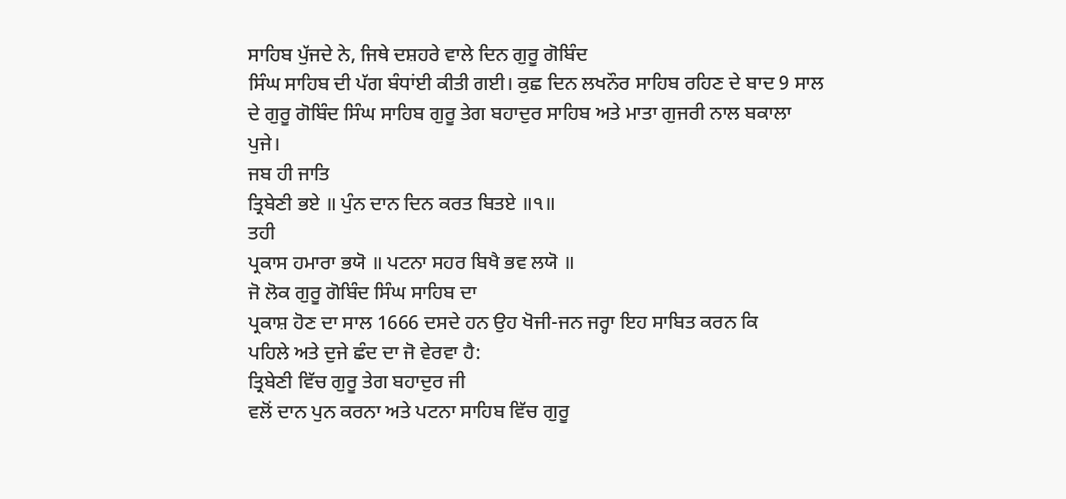ਸਾਹਿਬ ਪੁੱਜਦੇ ਨੇ, ਜਿਥੇ ਦਸ਼ਹਰੇ ਵਾਲੇ ਦਿਨ ਗੁਰੂ ਗੋਬਿੰਦ
ਸਿੰਘ ਸਾਹਿਬ ਦੀ ਪੱਗ ਬੰਧਾਂਈ ਕੀਤੀ ਗਈ। ਕੁਛ ਦਿਨ ਲਖਨੌਰ ਸਾਹਿਬ ਰਹਿਣ ਦੇ ਬਾਦ 9 ਸਾਲ
ਦੇ ਗੁਰੂ ਗੋਬਿੰਦ ਸਿੰਘ ਸਾਹਿਬ ਗੁਰੂ ਤੇਗ ਬਹਾਦੁਰ ਸਾਹਿਬ ਅਤੇ ਮਾਤਾ ਗੁਜਰੀ ਨਾਲ ਬਕਾਲਾ
ਪੁਜੇ।
ਜਬ ਹੀ ਜਾਤਿ
ਤ੍ਰਿਬੇਣੀ ਭਏ ॥ ਪੁੰਨ ਦਾਨ ਦਿਨ ਕਰਤ ਬਿਤਏ ॥੧॥
ਤਹੀ
ਪ੍ਰਕਾਸ ਹਮਾਰਾ ਭਯੋ ॥ ਪਟਨਾ ਸਹਰ ਬਿਖੈ ਭਵ ਲਯੋ ॥
ਜੋ ਲੋਕ ਗੁਰੂ ਗੋਬਿੰਦ ਸਿੰਘ ਸਾਹਿਬ ਦਾ
ਪ੍ਰਕਾਸ਼ ਹੋਣ ਦਾ ਸਾਲ 1666 ਦਸਦੇ ਹਨ ਉਹ ਖੋਜੀ-ਜਨ ਜਰ੍ਹਾ ਇਹ ਸਾਬਿਤ ਕਰਨ ਕਿ
ਪਹਿਲੇ ਅਤੇ ਦੁਜੇ ਛੰਦ ਦਾ ਜੋ ਵੇਰਵਾ ਹੈ:
ਤ੍ਰਿਬੇਣੀ ਵਿੱਚ ਗੁਰੂ ਤੇਗ ਬਹਾਦੁਰ ਜੀ
ਵਲੋਂ ਦਾਨ ਪੁਨ ਕਰਨਾ ਅਤੇ ਪਟਨਾ ਸਾਹਿਬ ਵਿੱਚ ਗੁਰੂ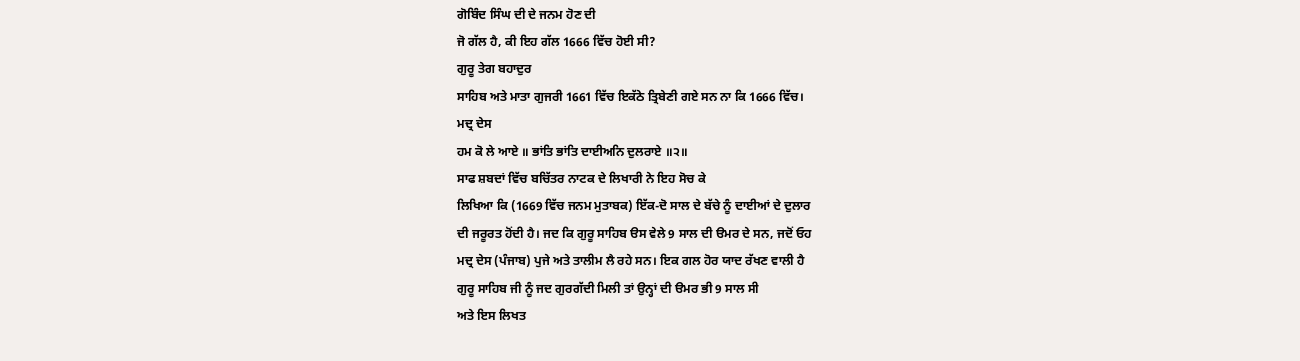ਗੋਬਿੰਦ ਸਿੰਘ ਦੀ ਦੇ ਜਨਮ ਹੋਣ ਦੀ
ਜੋ ਗੱਲ ਹੈ, ਕੀ ਇਹ ਗੱਲ 1666 ਵਿੱਚ ਹੋਈ ਸੀ?
ਗੁਰੂ ਤੇਗ ਬਹਾਦੁਰ
ਸਾਹਿਬ ਅਤੇ ਮਾਤਾ ਗੁਜਰੀ 1661 ਵਿੱਚ ਇਕੱਠੇ ਤ੍ਰਿਬੇਣੀ ਗਏ ਸਨ ਨਾ ਕਿ 1666 ਵਿੱਚ।
ਮਦ੍ਰ ਦੇਸ
ਹਮ ਕੋ ਲੇ ਆਏ ॥ ਭਾਂਤਿ ਭਾਂਤਿ ਦਾਈਅਨਿ ਦੁਲਰਾਏ ॥੨॥
ਸਾਫ ਸ਼ਬਦਾਂ ਵਿੱਚ ਬਚਿੱਤਰ ਨਾਟਕ ਦੇ ਲਿਖਾਰੀ ਨੇ ਇਹ ਸੋਚ ਕੇ
ਲਿਖਿਆ ਕਿ (1669 ਵਿੱਚ ਜਨਮ ਮੁਤਾਬਕ) ਇੱਕ-ਦੋ ਸਾਲ ਦੇ ਬੱਚੇ ਨੂੰ ਦਾਈਆਂ ਦੇ ਦੁਲਾਰ
ਦੀ ਜਰੂਰਤ ਹੋਂਦੀ ਹੈ। ਜਦ ਕਿ ਗੁਰੂ ਸਾਹਿਬ ੳਸ ਵੇਲੇ 9 ਸਾਲ ਦੀ ੳਮਰ ਦੇ ਸਨ, ਜਦੋਂ ਓਹ
ਮਦ੍ਰ ਦੇਸ (ਪੰਜਾਬ) ਪੁਜੇ ਅਤੇ ਤਾਲੀਮ ਲੈ ਰਹੇ ਸਨ। ਇਕ ਗਲ ਹੋਰ ਯਾਦ ਰੱਖਣ ਵਾਲੀ ਹੈ
ਗੁਰੂ ਸਾਹਿਬ ਜੀ ਨੂੰ ਜਦ ਗੁਰਗੱਦੀ ਮਿਲੀ ਤਾਂ ਉਨ੍ਹਾਂ ਦੀ ੳਮਰ ਭੀ 9 ਸਾਲ ਸੀ
ਅਤੇ ਇਸ ਲਿਖਤ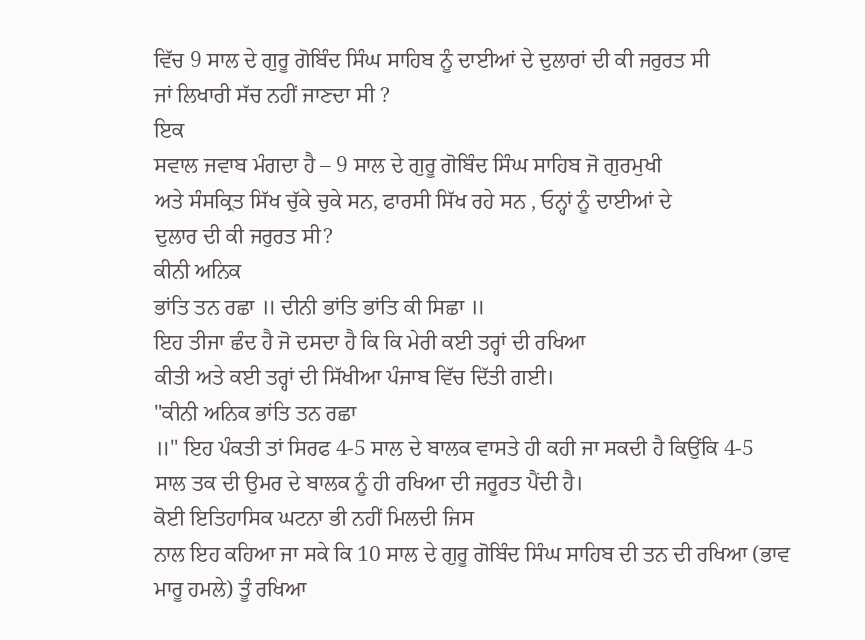ਵਿੱਚ 9 ਸਾਲ ਦੇ ਗੁਰੂ ਗੋਬਿੰਦ ਸਿੰਘ ਸਾਹਿਬ ਨੂੰ ਦਾਈਆਂ ਦੇ ਦੁਲਾਰਾਂ ਦੀ ਕੀ ਜਰੁਰਤ ਸੀ
ਜਾਂ ਲਿਖਾਰੀ ਸੱਚ ਨਹੀਂ ਜਾਣਦਾ ਸੀ ?
ਇਕ
ਸਵਾਲ ਜਵਾਬ ਮੰਗਦਾ ਹੈ – 9 ਸਾਲ ਦੇ ਗੁਰੂ ਗੋਬਿੰਦ ਸਿੰਘ ਸਾਹਿਬ ਜੋ ਗੁਰਮੁਖੀ
ਅਤੇ ਸੰਸਕ੍ਰਿਤ ਸਿੱਖ ਚੁੱਕੇ ਚੁਕੇ ਸਨ, ਫਾਰਸੀ ਸਿੱਖ ਰਹੇ ਸਨ , ਓਨ੍ਹਾਂ ਨੂੰ ਦਾਈਆਂ ਦੇ
ਦੁਲਾਰ ਦੀ ਕੀ ਜਰੁਰਤ ਸੀ?
ਕੀਨੀ ਅਨਿਕ
ਭਾਂਤਿ ਤਨ ਰਛਾ ॥ ਦੀਨੀ ਭਾਂਤਿ ਭਾਂਤਿ ਕੀ ਸਿਛਾ ॥
ਇਹ ਤੀਜਾ ਛੰਦ ਹੈ ਜੋ ਦਸਦਾ ਹੈ ਕਿ ਕਿ ਮੇਰੀ ਕਈ ਤਰ੍ਹਾਂ ਦੀ ਰਖਿਆ
ਕੀਤੀ ਅਤੇ ਕਈ ਤਰ੍ਹਾਂ ਦੀ ਸਿੱਖੀਆ ਪੰਜਾਬ ਵਿੱਚ ਦਿੱਤੀ ਗਈ।
"ਕੀਨੀ ਅਨਿਕ ਭਾਂਤਿ ਤਨ ਰਛਾ
॥" ਇਹ ਪੰਕਤੀ ਤਾਂ ਸਿਰਫ 4-5 ਸਾਲ ਦੇ ਬਾਲਕ ਵਾਸਤੇ ਹੀ ਕਹੀ ਜਾ ਸਕਦੀ ਹੈ ਕਿਉਂਕਿ 4-5
ਸਾਲ ਤਕ ਦੀ ਉਮਰ ਦੇ ਬਾਲਕ ਨੂੰ ਹੀ ਰਖਿਆ ਦੀ ਜਰੂਰਤ ਪੈਂਦੀ ਹੈ।
ਕੋਈ ਇਤਿਹਾਸਿਕ ਘਟਨਾ ਭੀ ਨਹੀਂ ਮਿਲਦੀ ਜਿਸ
ਨਾਲ ਇਹ ਕਹਿਆ ਜਾ ਸਕੇ ਕਿ 10 ਸਾਲ ਦੇ ਗੁਰੂ ਗੋਬਿੰਦ ਸਿੰਘ ਸਾਹਿਬ ਦੀ ਤਨ ਦੀ ਰਖਿਆ (ਭਾਵ
ਮਾਰੂ ਹਮਲੇ) ਤੂੰ ਰਖਿਆ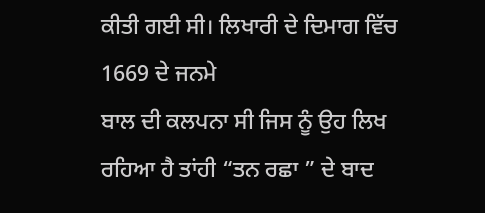ਕੀਤੀ ਗਈ ਸੀ। ਲਿਖਾਰੀ ਦੇ ਦਿਮਾਗ ਵਿੱਚ 1669 ਦੇ ਜਨਮੇ
ਬਾਲ ਦੀ ਕਲਪਨਾ ਸੀ ਜਿਸ ਨੂੰ ਉਹ ਲਿਖ ਰਹਿਆ ਹੈ ਤਾਂਹੀ “ਤਨ ਰਛਾ ” ਦੇ ਬਾਦ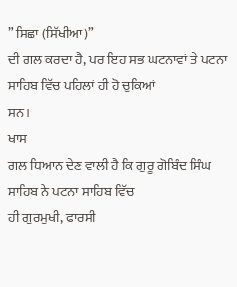” ਸਿਛਾ (ਸਿੱਖੀਆ)”
ਦੀ ਗਲ ਕਰਦਾ ਹੈ, ਪਰ ਇਹ ਸਭ ਘਟਨਾਵਾਂ ਤੇ ਪਟਨਾ ਸਾਹਿਬ ਵਿੱਚ ਪਹਿਲਾਂ ਹੀ ਹੋ ਚੁਕਿਆਂ
ਸਨ।
ਖਾਸ
ਗਲ ਧਿਆਨ ਦੇਣ ਵਾਲੀ ਹੈ ਕਿ ਗੁਰੂ ਗੋਬਿੰਦ ਸਿੰਘ ਸਾਹਿਬ ਨੇ ਪਟਨਾ ਸਾਹਿਬ ਵਿੱਚ
ਹੀ ਗੁਰਮੁਖੀ, ਫਾਰਸੀ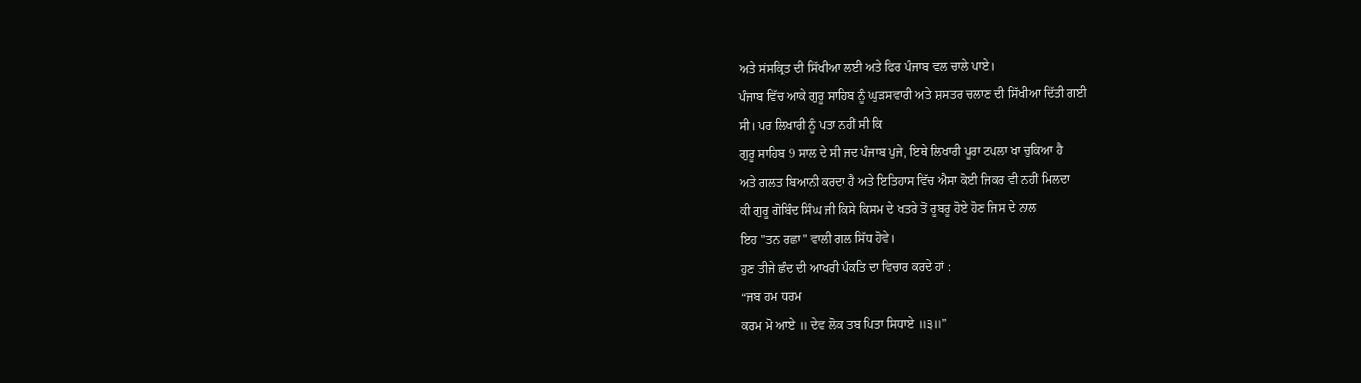ਅਤੇ ਸਂਸਕ੍ਰਿਤ ਦੀ ਸਿੱਖੀਆ ਲਈ ਅਤੇ ਫਿਰ ਪੰਜਾਬ ਵਲ ਚਾਲੇ ਪਾਏ।
ਪੰਜਾਬ ਵਿੱਚ ਆਕੇ ਗੁਰੂ ਸਾਹਿਬ ਨੂੰ ਘੁੜਸਵਾਰੀ ਅਤੇ ਸ਼ਸਤਰ ਚਲਾਣ ਦੀ ਸਿੱਖੀਆ ਦਿੱਤੀ ਗਈ
ਸੀ। ਪਰ ਲਿਖਾਰੀ ਨੂੰ ਪਤਾ ਨਹੀਂ ਸੀ ਕਿ
ਗੁਰੂ ਸਾਹਿਬ 9 ਸਾਲ ਦੇ ਸੀ ਜਦ ਪੰਜਾਬ ਪੁਜੇ, ਇਥੇ ਲਿਖਾਰੀ ਪੂਰਾ ਟਪਲਾ ਖਾ ਚੁਕਿਆ ਹੈ
ਅਤੇ ਗਲਤ ਬਿਆਨੀ ਕਰਦਾ ਹੈ ਅਤੇ ਇਤਿਹਾਸ ਵਿੱਚ ਐਸਾ ਕੋਈ ਜਿਕਰ ਵੀ ਨਹੀਂ ਮਿਲਦਾ
ਕੀ ਗੁਰੂ ਗੋਬਿੰਦ ਸਿੰਘ ਜੀ ਕਿਸੇ ਕਿਸਮ ਦੇ ਖਤਰੇ ਤੋਂ ਰੂਬਰੂ ਹੋਏ ਹੋਣ ਜਿਸ ਦੇ ਨਾਲ
ਇਹ "ਤਨ ਰਛਾ" ਵਾਲੀ ਗਲ ਸਿੱਧ ਹੋਵੇ।
ਹੁਣ ਤੀਜੇ ਛੰਦ ਦੀ ਆਖਰੀ ਪੰਕਤਿ ਦਾ ਵਿਚਾਰ ਕਰਦੇ ਹਾਂ :
“ਜਬ ਹਮ ਧਰਮ
ਕਰਮ ਮੋ ਆਏ ॥ ਦੇਵ ਲੋਕ ਤਬ ਪਿਤਾ ਸਿਧਾਏ ॥੩॥”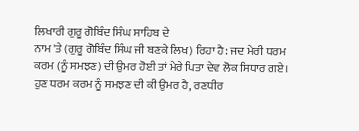ਲਿਖਾਰੀ ਗੁਰੂ ਗੋਬਿੰਦ ਸਿੰਘ ਸਾਹਿਬ ਦੇ
ਨਾਮ 'ਤੇ (ਗੁਰੂ ਗੋਬਿੰਦ ਸਿੰਘ ਜੀ ਬਣਕੇ ਲਿਖ) ਰਿਹਾ ਹੈ: ਜਦ ਮੇਰੀ ਧਰਮ
ਕਰਮ (ਨੂੰ ਸਮਝਣ) ਦੀ ਉਮਰ ਹੋਈ ਤਾਂ ਮੇਰੇ ਪਿਤਾ ਦੇਵ ਲੋਕ ਸਿਧਾਰ ਗਏ।
ਹੁਣ ਧਰਮ ਕਰਮ ਨੂੰ ਸਮਝਣ ਦੀ ਕੀ ਉਮਰ ਹੈ, ਰਣਧੀਰ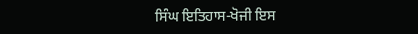ਸਿੰਘ ਇਤਿਹਾਸ-ਖੋਜੀ ਇਸ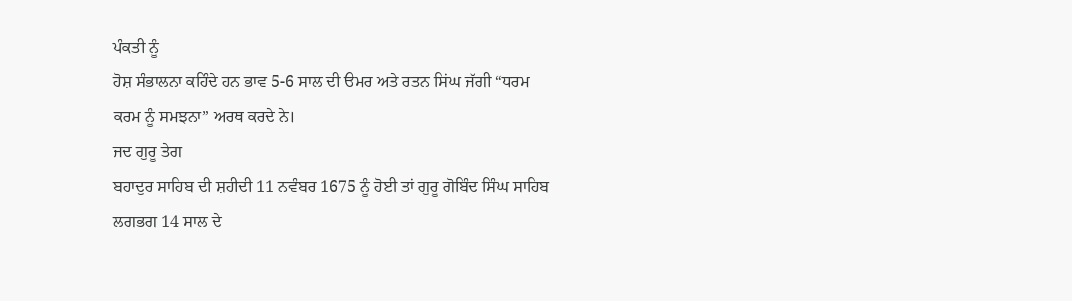ਪੰਕਤੀ ਨੂੰ
ਹੋਸ਼ ਸੰਭਾਲਨਾ ਕਹਿੰਦੇ ਹਨ ਭਾਵ 5-6 ਸਾਲ ਦੀ ੳਮਰ ਅਤੇ ਰਤਨ ਸਿਂਘ ਜੱਗੀ “ਧਰਮ
ਕਰਮ ਨੂੰ ਸਮਝਨਾ” ਅਰਥ ਕਰਦੇ ਨੇ।
ਜਦ ਗੁਰੂ ਤੇਗ
ਬਹਾਦੁਰ ਸਾਹਿਬ ਦੀ ਸ਼ਹੀਦੀ 11 ਨਵੰਬਰ 1675 ਨੂੰ ਹੋਈ ਤਾਂ ਗੁਰੂ ਗੋਬਿੰਦ ਸਿੰਘ ਸਾਹਿਬ
ਲਗਭਗ 14 ਸਾਲ ਦੇ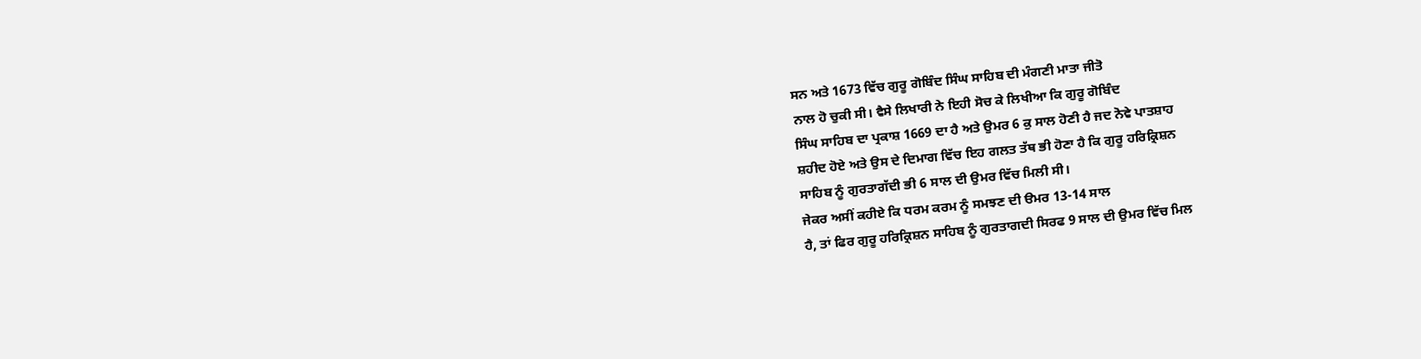ਸਨ ਅਤੇ 1673 ਵਿੱਚ ਗੁਰੂ ਗੋਬਿੰਦ ਸਿੰਘ ਸਾਹਿਬ ਦੀ ਮੰਗਣੀ ਮਾਤਾ ਜੀਤੋ
ਨਾਲ ਹੋ ਚੁਕੀ ਸੀ। ਵੈਸੇ ਲਿਖਾਰੀ ਨੇ ਇਹੀ ਸੋਚ ਕੇ ਲਿਖੀਆ ਕਿ ਗੁਰੂ ਗੋਬਿੰਦ
ਸਿੰਘ ਸਾਹਿਬ ਦਾ ਪ੍ਰਕਾਸ਼ 1669 ਦਾ ਹੈ ਅਤੇ ਉਮਰ 6 ਕੁ ਸਾਲ ਹੋਣੀ ਹੈ ਜਦ ਨੋਵੇ ਪਾਤਸ਼ਾਹ
ਸ਼ਹੀਦ ਹੋਏ ਅਤੇ ਉਸ ਦੇ ਦਿਮਾਗ ਵਿੱਚ ਇਹ ਗਲਤ ਤੱਥ ਭੀ ਹੋਣਾ ਹੈ ਕਿ ਗੁਰੂ ਹਰਿਕ੍ਰਿਸ਼ਨ
ਸਾਹਿਬ ਨੂੰ ਗੁਰਤਾਗੱਦੀ ਭੀ 6 ਸਾਲ ਦੀ ਉਮਰ ਵਿੱਚ ਮਿਲੀ ਸੀ।
ਜੇਕਰ ਅਸੀਂ ਕਹੀਏ ਕਿ ਧਰਮ ਕਰਮ ਨੂੰ ਸਮਝਣ ਦੀ ੳਮਰ 13-14 ਸਾਲ
ਹੈ, ਤਾਂ ਫਿਰ ਗੁਰੂ ਹਰਿਕ੍ਰਿਸ਼ਨ ਸਾਹਿਬ ਨੂੰ ਗੁਰਤਾਗਦੀ ਸਿਰਫ 9 ਸਾਲ ਦੀ ਉਮਰ ਵਿੱਚ ਮਿਲ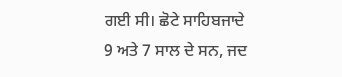ਗਈ ਸੀ। ਛੋਟੇ ਸਾਹਿਬਜਾਦੇ 9 ਅਤੇ 7 ਸਾਲ ਦੇ ਸਨ, ਜਦ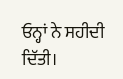ਓਨ੍ਹਾਂ ਨੇ ਸਹੀਦੀ ਦਿੱਤੀ।